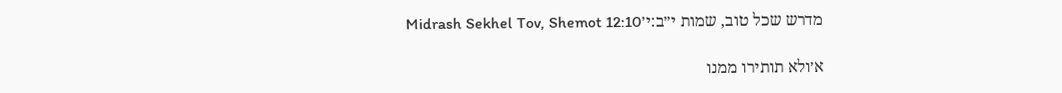מדרש שכל טוב, שמות י״ב:י׳Midrash Sekhel Tov, Shemot 12:10

א׳ולא תותירו ממנו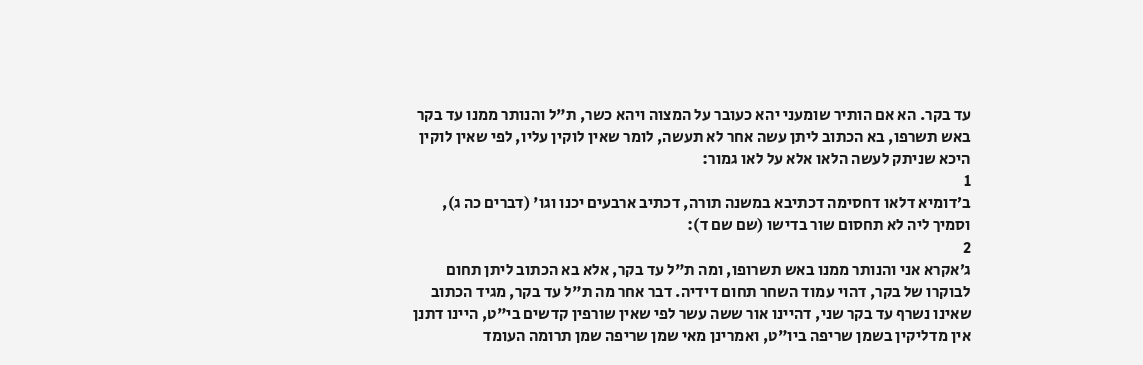עד בקר. הא אם הותיר שומעני יהא כעובר על המצוה ויהא כשר, ת"ל והנותר ממנו עד בקר באש תשרפו, בא הכתוב ליתן עשה אחר לא תעשה, לומר שאין לוקין עליו, לפי שאין לוקין היכא שניתק לעשה הלאו אלא על לאו גמור:
1
ב׳דומיא דלאו דחסימה דכתיבא במשנה תורה, דכתיב ארבעים יכנו וגו' (דברים כה ג), וסמיך ליה לא תחסום שור בדישו (שם שם ד):
2
ג׳אקרא אני והנותר ממנו באש תשרופו, ומה ת"ל עד בקר, אלא בא הכתוב ליתן תחום לבוקרו של בקר, דהוי עמוד השחר תחום דידיה. דבר אחר מה ת"ל עד בקר, מגיד הכתוב שאינו נשרף עד בקר שני, דהיינו אור ששה עשר לפי שאין שורפין קדשים בי"ט, היינו דתנן אין מדליקין בשמן שריפה ביו"ט, ואמרינן מאי שמן שריפה שמן תרומה העומד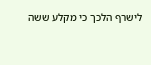לישרף הלכך כי מקלע ששה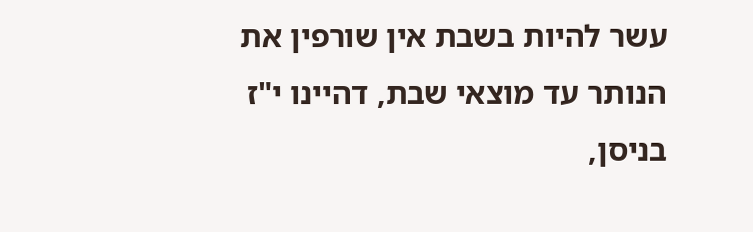עשר להיות בשבת אין שורפין את הנותר עד מוצאי שבת, דהיינו י"ז בניסן,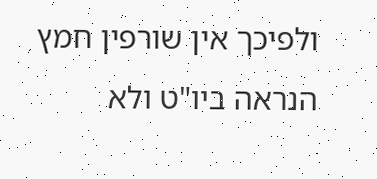ולפיכך אין שורפין חמץ הנראה ביו"ט ולא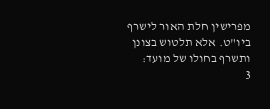מפרישין חלת האור לישרף ביו"ט. אלא תלטוש בצונן ותשרף בחולו של מועד:
3